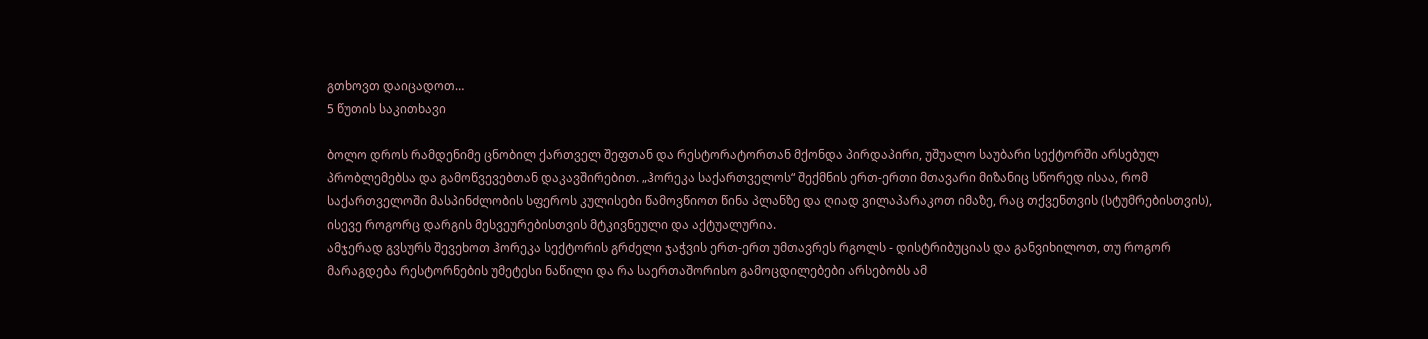გთხოვთ დაიცადოთ…
5 წუთის საკითხავი

ბოლო დროს რამდენიმე ცნობილ ქართველ შეფთან და რესტორატორთან მქონდა პირდაპირი, უშუალო საუბარი სექტორში არსებულ პრობლემებსა და გამოწვევებთან დაკავშირებით. „ჰორეკა საქართველოს“ შექმნის ერთ-ერთი მთავარი მიზანიც სწორედ ისაა, რომ საქართველოში მასპინძლობის სფეროს კულისები წამოვწიოთ წინა პლანზე და ღიად ვილაპარაკოთ იმაზე, რაც თქვენთვის (სტუმრებისთვის), ისევე როგორც დარგის მესვეურებისთვის მტკივნეული და აქტუალურია.
ამჯერად გვსურს შევეხოთ ჰორეკა სექტორის გრძელი ჯაჭვის ერთ-ერთ უმთავრეს რგოლს - დისტრიბუციას და განვიხილოთ, თუ როგორ მარაგდება რესტორნების უმეტესი ნაწილი და რა საერთაშორისო გამოცდილებები არსებობს ამ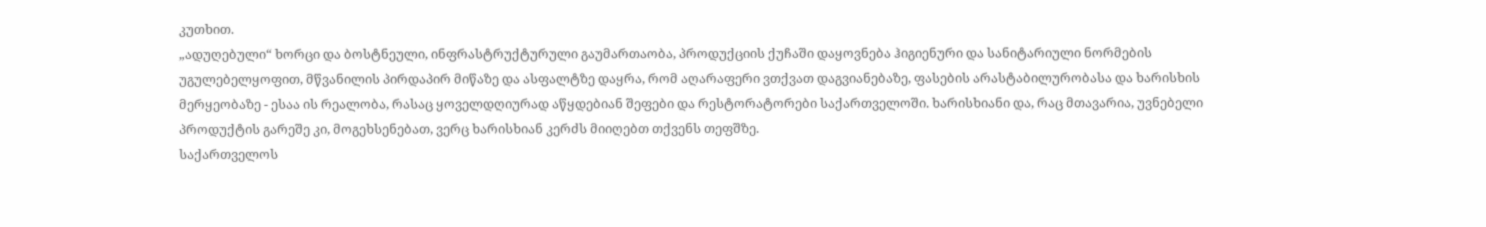კუთხით.
„ადუღებული“ ხორცი და ბოსტნეული, ინფრასტრუქტურული გაუმართაობა, პროდუქციის ქუჩაში დაყოვნება ჰიგიენური და სანიტარიული ნორმების უგულებელყოფით, მწვანილის პირდაპირ მიწაზე და ასფალტზე დაყრა, რომ აღარაფერი ვთქვათ დაგვიანებაზე, ფასების არასტაბილურობასა და ხარისხის მერყეობაზე - ესაა ის რეალობა, რასაც ყოველდღიურად აწყდებიან შეფები და რესტორატორები საქართველოში. ხარისხიანი და, რაც მთავარია, უვნებელი პროდუქტის გარეშე კი, მოგეხსენებათ, ვერც ხარისხიან კერძს მიიღებთ თქვენს თეფშზე.
საქართველოს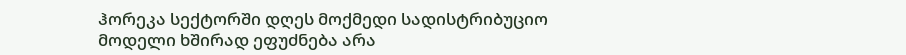ჰორეკა სექტორში დღეს მოქმედი სადისტრიბუციო მოდელი ხშირად ეფუძნება არა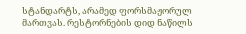სტანდარტს, არამედ ფორსმაჟორულ მართვას. რესტორნების დიდ ნაწილს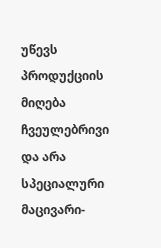უწევს პროდუქციის მიღება ჩვეულებრივი და არა სპეციალური მაცივარი-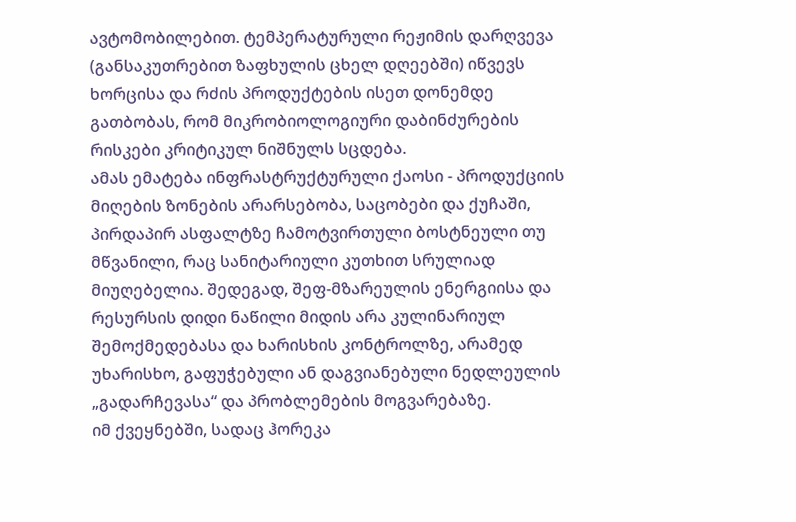ავტომობილებით. ტემპერატურული რეჟიმის დარღვევა (განსაკუთრებით ზაფხულის ცხელ დღეებში) იწვევს ხორცისა და რძის პროდუქტების ისეთ დონემდე გათბობას, რომ მიკრობიოლოგიური დაბინძურების რისკები კრიტიკულ ნიშნულს სცდება.
ამას ემატება ინფრასტრუქტურული ქაოსი - პროდუქციის მიღების ზონების არარსებობა, საცობები და ქუჩაში, პირდაპირ ასფალტზე ჩამოტვირთული ბოსტნეული თუ მწვანილი, რაც სანიტარიული კუთხით სრულიად მიუღებელია. შედეგად, შეფ-მზარეულის ენერგიისა და რესურსის დიდი ნაწილი მიდის არა კულინარიულ შემოქმედებასა და ხარისხის კონტროლზე, არამედ უხარისხო, გაფუჭებული ან დაგვიანებული ნედლეულის „გადარჩევასა“ და პრობლემების მოგვარებაზე.
იმ ქვეყნებში, სადაც ჰორეკა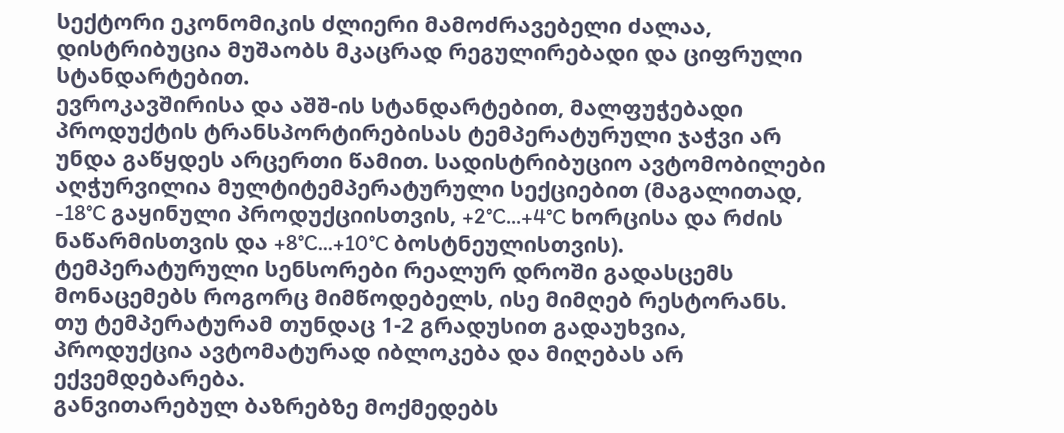სექტორი ეკონომიკის ძლიერი მამოძრავებელი ძალაა, დისტრიბუცია მუშაობს მკაცრად რეგულირებადი და ციფრული სტანდარტებით.
ევროკავშირისა და აშშ-ის სტანდარტებით, მალფუჭებადი პროდუქტის ტრანსპორტირებისას ტემპერატურული ჯაჭვი არ უნდა გაწყდეს არცერთი წამით. სადისტრიბუციო ავტომობილები აღჭურვილია მულტიტემპერატურული სექციებით (მაგალითად, -18°C გაყინული პროდუქციისთვის, +2°C...+4°C ხორცისა და რძის ნაწარმისთვის და +8°C...+10°C ბოსტნეულისთვის). ტემპერატურული სენსორები რეალურ დროში გადასცემს მონაცემებს როგორც მიმწოდებელს, ისე მიმღებ რესტორანს. თუ ტემპერატურამ თუნდაც 1-2 გრადუსით გადაუხვია, პროდუქცია ავტომატურად იბლოკება და მიღებას არ ექვემდებარება.
განვითარებულ ბაზრებზე მოქმედებს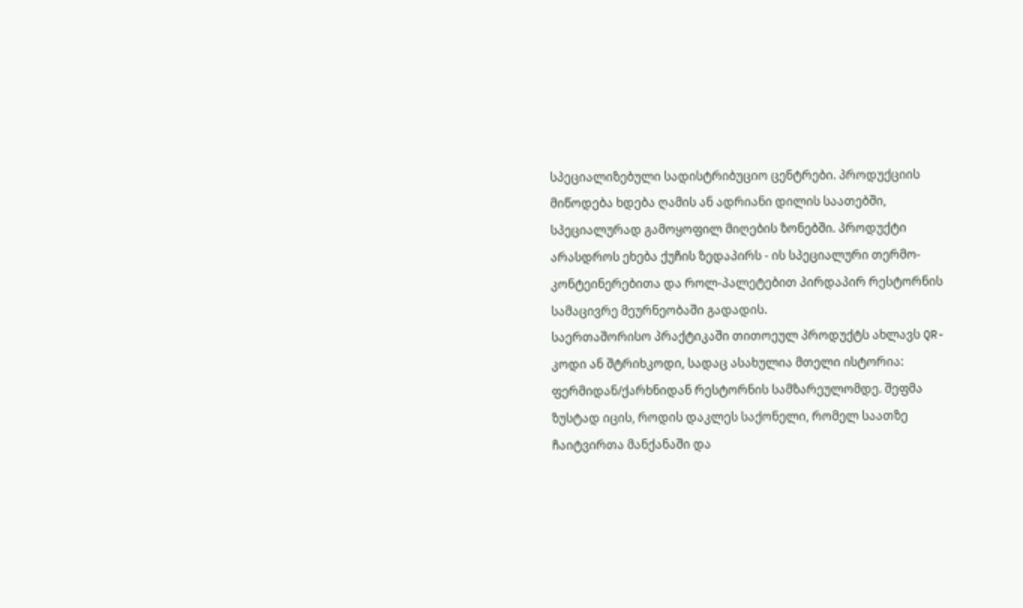სპეციალიზებული სადისტრიბუციო ცენტრები. პროდუქციის მიწოდება ხდება ღამის ან ადრიანი დილის საათებში, სპეციალურად გამოყოფილ მიღების ზონებში. პროდუქტი არასდროს ეხება ქუჩის ზედაპირს - ის სპეციალური თერმო-კონტეინერებითა და როლ-პალეტებით პირდაპირ რესტორნის სამაცივრე მეურნეობაში გადადის.
საერთაშორისო პრაქტიკაში თითოეულ პროდუქტს ახლავს QR-კოდი ან შტრიხკოდი, სადაც ასახულია მთელი ისტორია: ფერმიდან/ქარხნიდან რესტორნის სამზარეულომდე. შეფმა ზუსტად იცის, როდის დაკლეს საქონელი, რომელ საათზე ჩაიტვირთა მანქანაში და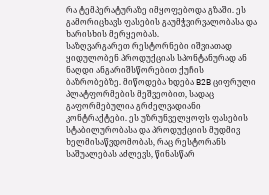რა ტემპერატურაზე იმყოფებოდა გზაში. ეს გამორიცხავს ფასების გაუმჭვირვალობასა და ხარისხის მერყეობას.
საზღვარგარეთ რესტორნები იშვიათად ყიდულობენ პროდუქციას სპონტანურად ან ნაღდი ანგარიშსწორებით ქუჩის ბაზრობებზე. მიწოდება ხდება B2B ციფრული პლატფორმების მეშვეობით, სადაც გაფორმებულია გრძელვადიანი კონტრაქტები. ეს უზრუნველყოფს ფასების სტაბილურობასა და პროდუქციის მუდმივ ხელმისაწვდომობას, რაც რესტორანს საშუალებას აძლევს, წინასწარ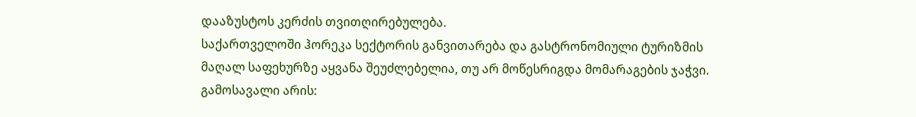დააზუსტოს კერძის თვითღირებულება.
საქართველოში ჰორეკა სექტორის განვითარება და გასტრონომიული ტურიზმის მაღალ საფეხურზე აყვანა შეუძლებელია, თუ არ მოწესრიგდა მომარაგების ჯაჭვი.
გამოსავალი არის: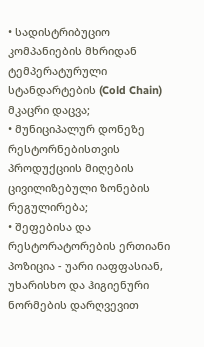• სადისტრიბუციო კომპანიების მხრიდან ტემპერატურული სტანდარტების (Cold Chain) მკაცრი დაცვა;
• მუნიციპალურ დონეზე რესტორნებისთვის პროდუქციის მიღების ცივილიზებული ზონების რეგულირება;
• შეფებისა და რესტორატორების ერთიანი პოზიცია - უარი იაფფასიან, უხარისხო და ჰიგიენური ნორმების დარღვევით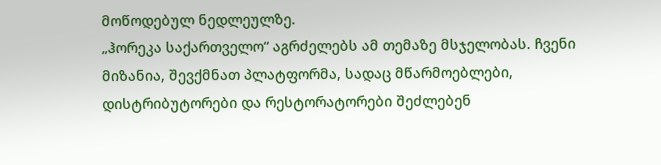მოწოდებულ ნედლეულზე.
„ჰორეკა საქართველო“ აგრძელებს ამ თემაზე მსჯელობას. ჩვენი მიზანია, შევქმნათ პლატფორმა, სადაც მწარმოებლები, დისტრიბუტორები და რესტორატორები შეძლებენ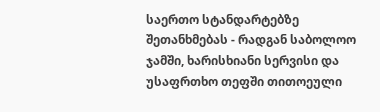საერთო სტანდარტებზე შეთანხმებას - რადგან საბოლოო ჯამში, ხარისხიანი სერვისი და უსაფრთხო თეფში თითოეული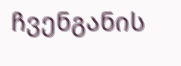ჩვენგანის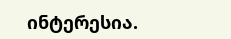ინტერესია.